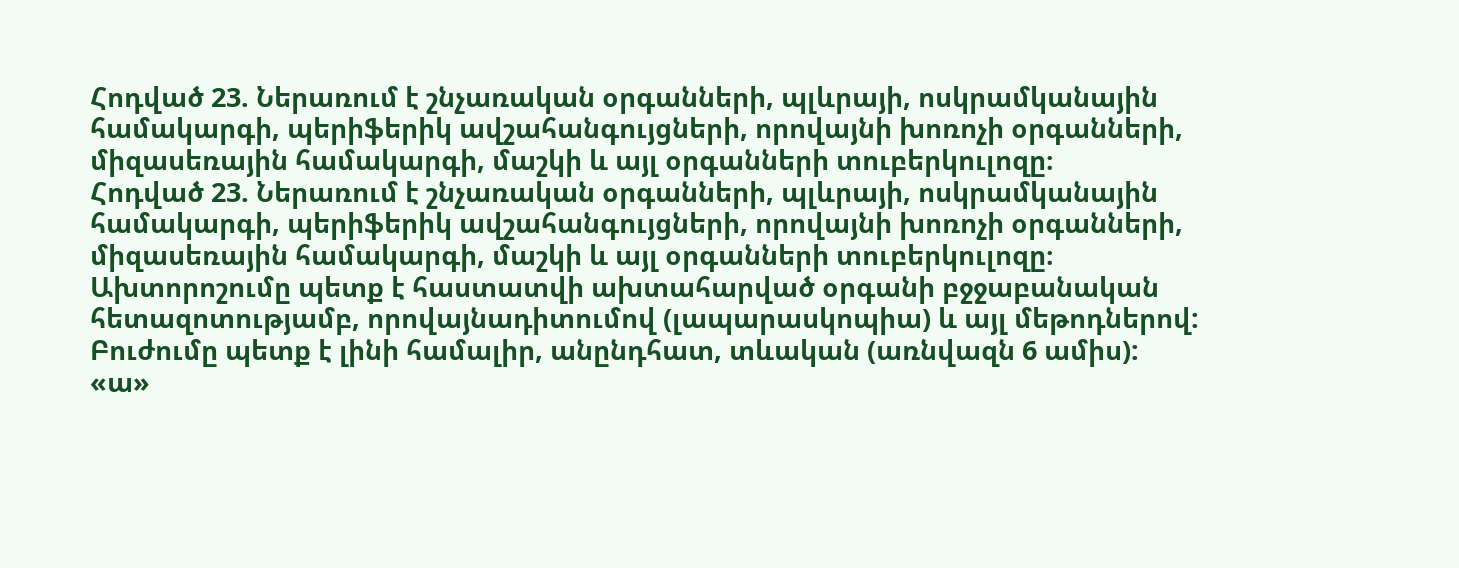Հոդված 23. Ներառում է շնչառական օրգանների, պլևրայի, ոսկրամկանային համակարգի, պերիֆերիկ ավշահանգույցների, որովայնի խոռոչի օրգանների, միզասեռային համակարգի, մաշկի և այլ օրգանների տուբերկուլոզը։
Հոդված 23. Ներառում է շնչառական օրգանների, պլևրայի, ոսկրամկանային համակարգի, պերիֆերիկ ավշահանգույցների, որովայնի խոռոչի օրգանների, միզասեռային համակարգի, մաշկի և այլ օրգանների տուբերկուլոզը։
Ախտորոշումը պետք է հաստատվի ախտահարված օրգանի բջջաբանական հետազոտությամբ, որովայնադիտումով (լապարասկոպիա) և այլ մեթոդներով: Բուժումը պետք է լինի համալիր, անընդհատ, տևական (առնվազն 6 ամիս):
«ա»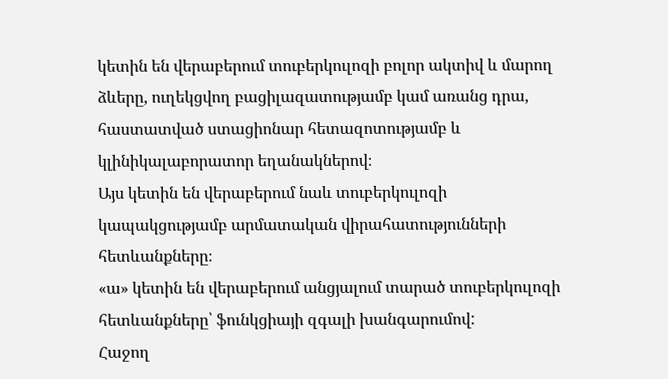կետին են վերաբերում տուբերկուլոզի բոլոր ակտիվ և մարող ձևերը, ուղեկցվող բացիլազատությամբ կամ առանց դրա, հաստատված ստացիոնար հետազոտությամբ և կլինիկալաբորատոր եղանակներով։
Այս կետին են վերաբերում նաև տուբերկուլոզի կապակցությամբ արմատական վիրահատությունների հետևանքները։
«ա» կետին են վերաբերում անցյալում տարած տուբերկուլոզի հետևանքները՝ ֆունկցիայի զգալի խանգարումով:
Հաջող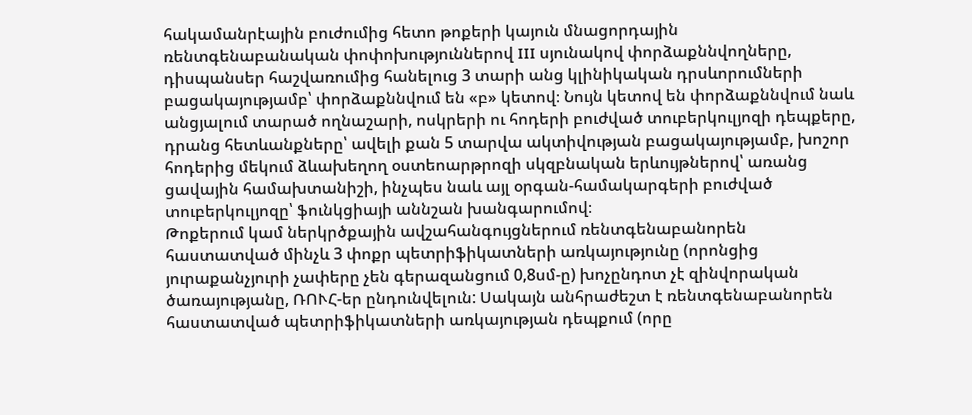հակամանրէային բուժումից հետո թոքերի կայուն մնացորդային ռենտգենաբանական փոփոխություններով III սյունակով փորձաքննվողները, դիսպանսեր հաշվառումից հանելուց 3 տարի անց կլինիկական դրսևորումների բացակայությամբ՝ փորձաքննվում են «բ» կետով։ Նույն կետով են փորձաքննվում նաև անցյալում տարած ողնաշարի, ոսկրերի ու հոդերի բուժված տուբերկուլյոզի դեպքերը, դրանց հետևանքները՝ ավելի քան 5 տարվա ակտիվության բացակայությամբ, խոշոր հոդերից մեկում ձևախեղող օստեոարթրոզի սկզբնական երևույթներով՝ առանց ցավային համախտանիշի, ինչպես նաև այլ օրգան-համակարգերի բուժված տուբերկուլյոզը՝ ֆունկցիայի աննշան խանգարումով։
Թոքերում կամ ներկրծքային ավշահանգույցներում ռենտգենաբանորեն հաստատված մինչև 3 փոքր պետրիֆիկատների առկայությունը (որոնցից յուրաքանչյուրի չափերը չեն գերազանցում 0,8սմ-ը) խոչընդոտ չէ զինվորական ծառայությանը, ՌՈՒՀ-եր ընդունվելուն: Սակայն անհրաժեշտ է ռենտգենաբանորեն հաստատված պետրիֆիկատների առկայության դեպքում (որը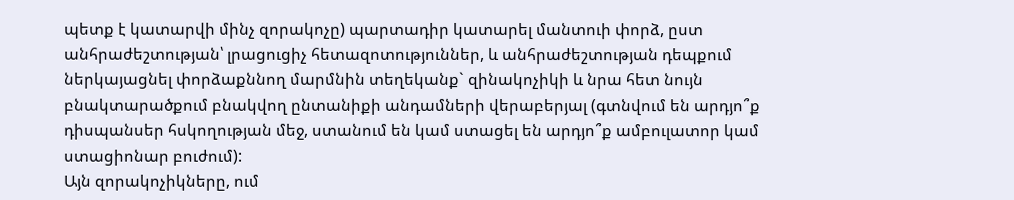պետք է կատարվի մինչ զորակոչը) պարտադիր կատարել մանտուի փորձ, ըստ անհրաժեշտության՝ լրացուցիչ հետազոտություններ, և անհրաժեշտության դեպքում ներկայացնել փորձաքննող մարմնին տեղեկանք` զինակոչիկի և նրա հետ նույն բնակտարածքում բնակվող ընտանիքի անդամների վերաբերյալ (գտնվում են արդյո՞ք դիսպանսեր հսկողության մեջ, ստանում են կամ ստացել են արդյո՞ք ամբուլատոր կամ ստացիոնար բուժում):
Այն զորակոչիկները, ում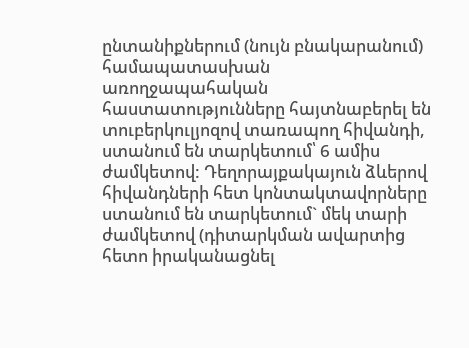ընտանիքներում (նույն բնակարանում) համապատասխան առողջապահական հաստատությունները հայտնաբերել են տուբերկուլյոզով տառապող հիվանդի, ստանում են տարկետում՝ 6 ամիս ժամկետով: Դեղորայքակայուն ձևերով հիվանդների հետ կոնտակտավորները ստանում են տարկետում` մեկ տարի ժամկետով (դիտարկման ավարտից հետո իրականացնել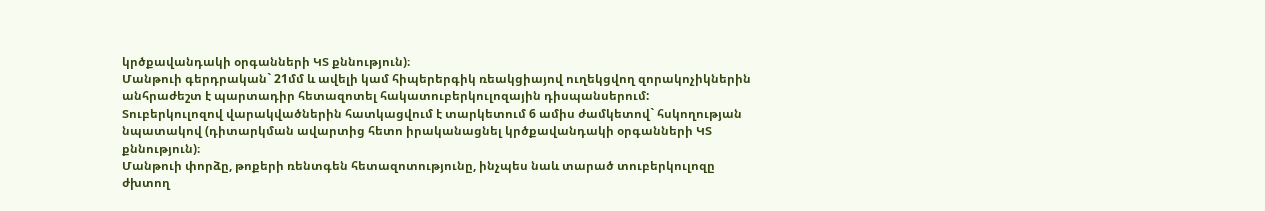կրծքավանդակի օրգանների ԿՏ քննություն)։
Մանթուի գերդրական` 21մմ և ավելի կամ հիպերերգիկ ռեակցիայով ուղեկցվող զորակոչիկներին անհրաժեշտ է պարտադիր հետազոտել հակատուբերկուլոզային դիսպանսերում:
Տուբերկուլոզով վարակվածներին հատկացվում է տարկետում 6 ամիս ժամկետով` հսկողության նպատակով (դիտարկման ավարտից հետո իրականացնել կրծքավանդակի օրգանների ԿՏ քննություն)։
Մանթուի փորձը, թոքերի ռենտգեն հետազոտությունը, ինչպես նաև տարած տուբերկուլոզը ժխտող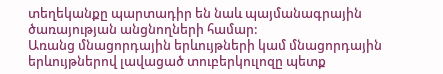տեղեկանքը պարտադիր են նաև պայմանագրային ծառայության անցնողների համար:
Առանց մնացորդային երևույթների կամ մնացորդային երևույթներով լավացած տուբերկուլոզը պետք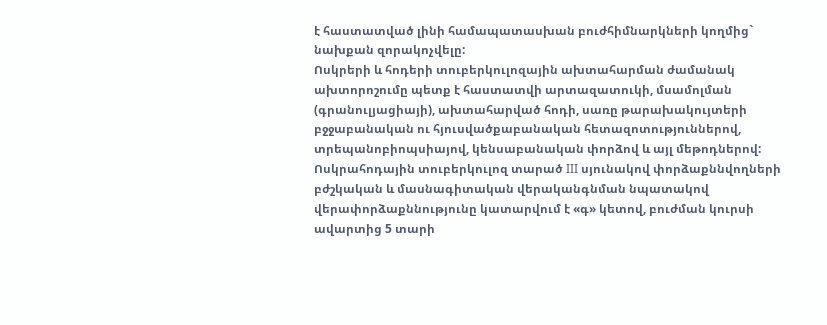է հաստատված լինի համապատասխան բուժհիմնարկների կողմից` նախքան զորակոչվելը:
Ոսկրերի և հոդերի տուբերկուլոզային ախտահարման ժամանակ ախտորոշումը պետք է հաստատվի արտազատուկի, մսամոլման (գրանուլյացիայի), ախտահարված հոդի, սառը թարախակույտերի բջջաբանական ու հյուսվածքաբանական հետազոտություններով, տրեպանոբիոպսիայով, կենսաբանական փորձով և այլ մեթոդներով:
Ոսկրահոդային տուբերկուլոզ տարած III սյունակով փորձաքննվողների բժշկական և մասնագիտական վերականգնման նպատակով վերափորձաքննությունը կատարվում է «գ» կետով, բուժման կուրսի ավարտից 5 տարի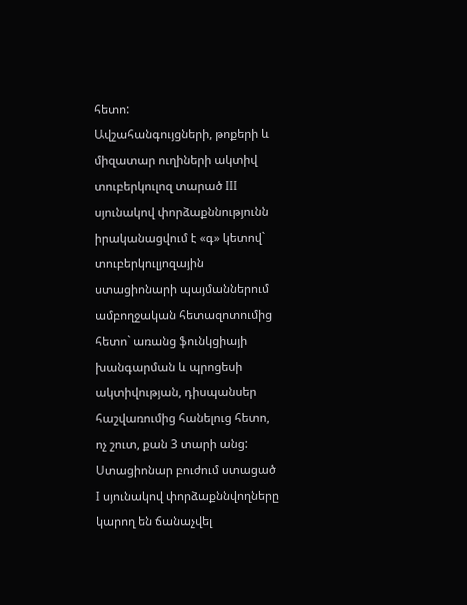հետո:
Ավշահանգույցների, թոքերի և միզատար ուղիների ակտիվ տուբերկուլոզ տարած III սյունակով փորձաքննությունն իրականացվում է «գ» կետով` տուբերկուլյոզային ստացիոնարի պայմաններում ամբողջական հետազոտումից հետո` առանց ֆունկցիայի խանգարման և պրոցեսի ակտիվության, դիսպանսեր հաշվառումից հանելուց հետո, ոչ շուտ, քան 3 տարի անց:
Ստացիոնար բուժում ստացած I սյունակով փորձաքննվողները կարող են ճանաչվել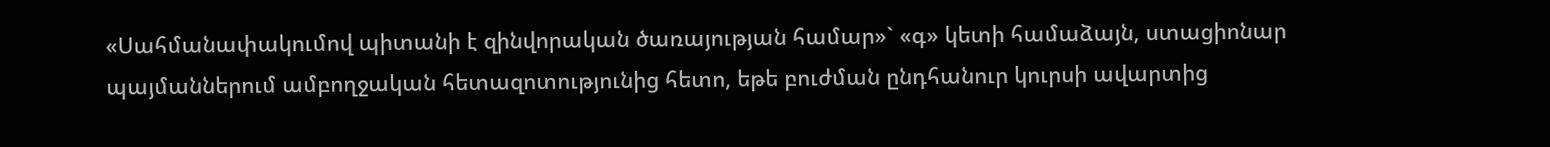«Սահմանափակումով պիտանի է զինվորական ծառայության համար»` «գ» կետի համաձայն, ստացիոնար պայմաններում ամբողջական հետազոտությունից հետո, եթե բուժման ընդհանուր կուրսի ավարտից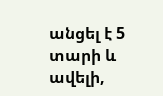անցել է 5 տարի և ավելի,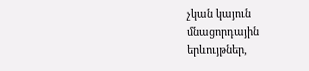չկան կայուն մնացորդային երևույթներ,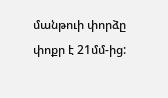մանթուի փորձը փոքր է 21մմ-ից: